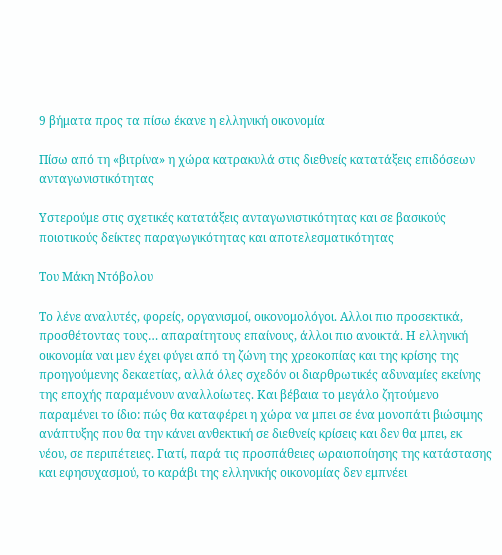9 βήματα προς τα πίσω έκανε η ελληνική οικονομία

Πίσω από τη «βιτρίνα» η χώρα κατρακυλά στις διεθνείς κατατάξεις επιδόσεων ανταγωνιστικότητας

Υστερούμε στις σχετικές κατατάξεις ανταγωνιστικότητας και σε βασικούς ποιοτικούς δείκτες παραγωγικότητας και αποτελεσματικότητας

Του Μάκη Ντόβολου

Το λένε αναλυτές, φορείς, οργανισμοί, οικονομολόγοι. Αλλοι πιο προσεκτικά, προσθέτοντας τους… απαραίτητους επαίνους, άλλοι πιο ανοικτά. Η ελληνική οικονομία ναι μεν έχει φύγει από τη ζώνη της χρεοκοπίας και της κρίσης της προηγούμενης δεκαετίας, αλλά όλες σχεδόν οι διαρθρωτικές αδυναμίες εκείνης της εποχής παραμένουν αναλλοίωτες. Και βέβαια το μεγάλο ζητούμενο παραμένει το ίδιο: πώς θα καταφέρει η χώρα να μπει σε ένα μονοπάτι βιώσιμης ανάπτυξης που θα την κάνει ανθεκτική σε διεθνείς κρίσεις και δεν θα μπει, εκ νέου, σε περιπέτειες. Γιατί, παρά τις προσπάθειες ωραιοποίησης της κατάστασης και εφησυχασμού, το καράβι της ελληνικής οικονομίας δεν εμπνέει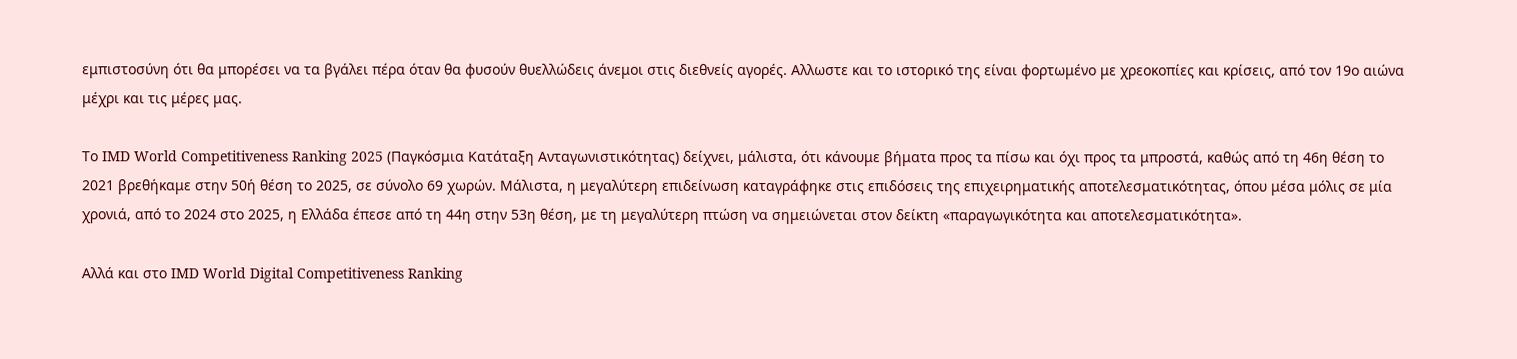εμπιστοσύνη ότι θα μπορέσει να τα βγάλει πέρα όταν θα φυσούν θυελλώδεις άνεμοι στις διεθνείς αγορές. Αλλωστε και το ιστορικό της είναι φορτωμένο με χρεοκοπίες και κρίσεις, από τον 19ο αιώνα μέχρι και τις μέρες μας.

Το IMD World Competitiveness Ranking 2025 (Παγκόσμια Κατάταξη Ανταγωνιστικότητας) δείχνει, μάλιστα, ότι κάνουμε βήματα προς τα πίσω και όχι προς τα μπροστά, καθώς από τη 46η θέση το 2021 βρεθήκαμε στην 50ή θέση το 2025, σε σύνολο 69 χωρών. Μάλιστα, η μεγαλύτερη επιδείνωση καταγράφηκε στις επιδόσεις της επιχειρηματικής αποτελεσματικότητας, όπου μέσα μόλις σε μία χρονιά, από το 2024 στο 2025, η Ελλάδα έπεσε από τη 44η στην 53η θέση, με τη μεγαλύτερη πτώση να σημειώνεται στον δείκτη «παραγωγικότητα και αποτελεσματικότητα».

Αλλά και στο IMD World Digital Competitiveness Ranking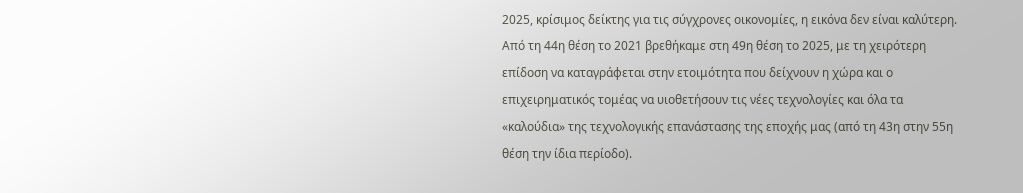2025, κρίσιμος δείκτης για τις σύγχρονες οικονομίες, η εικόνα δεν είναι καλύτερη. Από τη 44η θέση το 2021 βρεθήκαμε στη 49η θέση το 2025, με τη χειρότερη επίδοση να καταγράφεται στην ετοιμότητα που δείχνουν η χώρα και ο επιχειρηματικός τομέας να υιοθετήσουν τις νέες τεχνολογίες και όλα τα «καλούδια» της τεχνολογικής επανάστασης της εποχής μας (από τη 43η στην 55η θέση την ίδια περίοδο).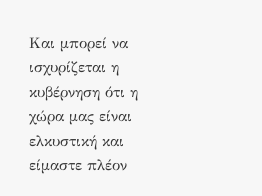Και μπορεί να ισχυρίζεται η κυβέρνηση ότι η χώρα μας είναι ελκυστική και είμαστε πλέον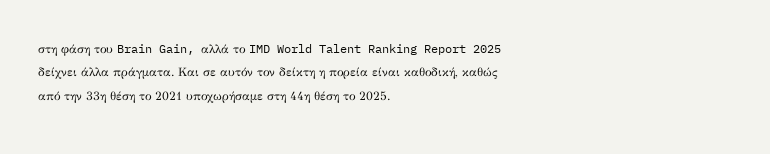στη φάση του Brain Gain, αλλά το IMD World Talent Ranking Report 2025 δείχνει άλλα πράγματα. Και σε αυτόν τον δείκτη η πορεία είναι καθοδική, καθώς από την 33η θέση το 2021 υποχωρήσαμε στη 44η θέση το 2025.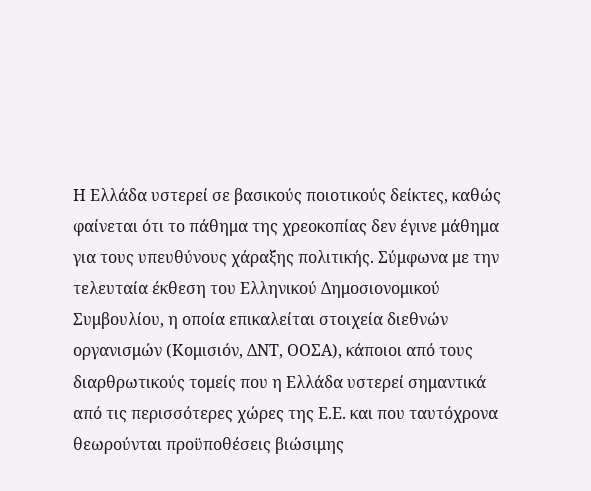Η Ελλάδα υστερεί σε βασικούς ποιοτικούς δείκτες, καθώς φαίνεται ότι το πάθημα της χρεοκοπίας δεν έγινε μάθημα για τους υπευθύνους χάραξης πολιτικής. Σύμφωνα με την τελευταία έκθεση του Ελληνικού Δημοσιονομικού Συμβουλίου, η οποία επικαλείται στοιχεία διεθνών οργανισμών (Κομισιόν, ΔΝΤ, ΟΟΣΑ), κάποιοι από τους διαρθρωτικούς τομείς που η Ελλάδα υστερεί σημαντικά από τις περισσότερες χώρες της Ε.Ε. και που ταυτόχρονα θεωρούνται προϋποθέσεις βιώσιμης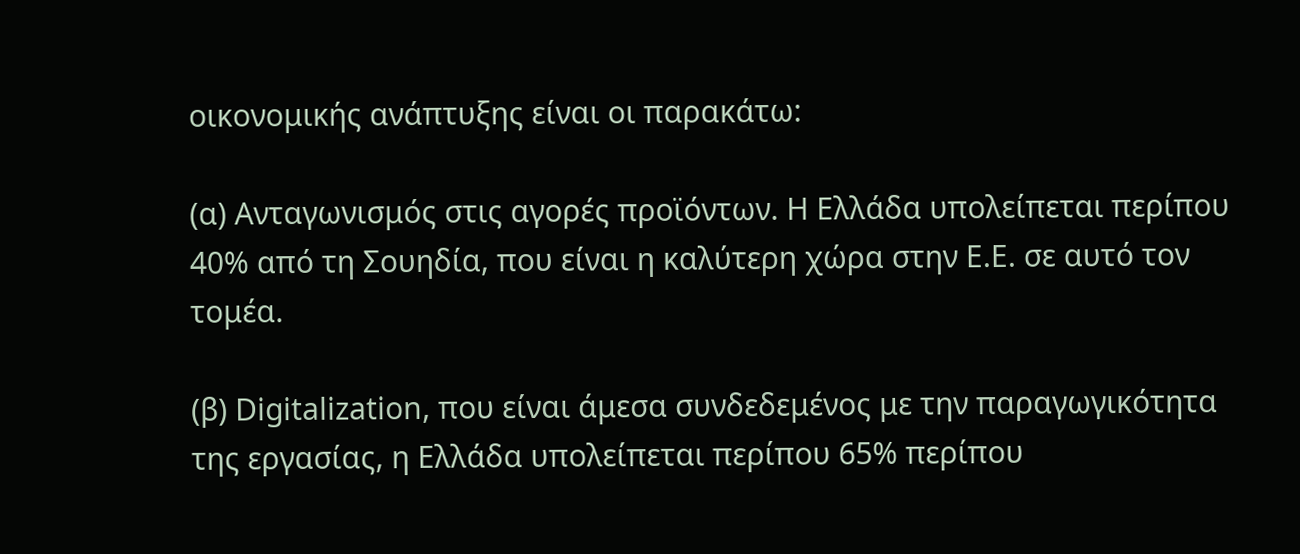οικονομικής ανάπτυξης είναι οι παρακάτω:

(α) Ανταγωνισμός στις αγορές προϊόντων. Η Ελλάδα υπολείπεται περίπου 40% από τη Σουηδία, που είναι η καλύτερη χώρα στην Ε.Ε. σε αυτό τον τομέα.

(β) Digitalization, που είναι άμεσα συνδεδεμένος με την παραγωγικότητα της εργασίας, η Ελλάδα υπολείπεται περίπου 65% περίπου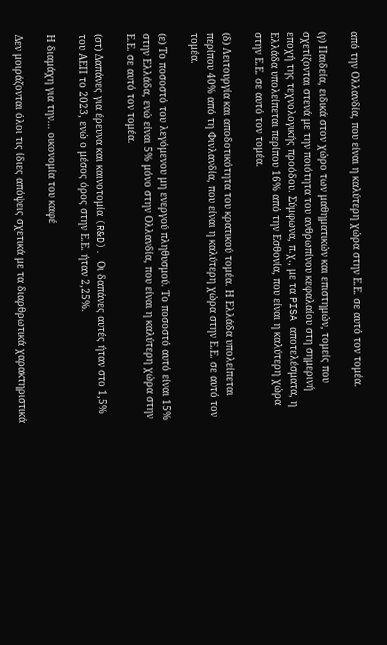από την Ολλανδία, που είναι η καλύτερη χώρα στην Ε.Ε. σε αυτό τον τομέα.

(γ) Παιδεία, ειδικά στον χώρο των μαθηματικών και επιστημών, τομείς που σχετίζονται στενά με την ποιότητα του ανθρωπίνου κεφαλαίου στη σημερινή εποχή της τεχνολογικής προόδου. Σύμφωνα, π.χ., με τα PISA αποτελέσματα, η Ελλάδα υπολείπεται περίπου 16% από την Εσθονία, που είναι η καλύτερη χώρα στην Ε.Ε. σε αυτό τον τομέα.

(δ) Λειτουργία και αποδοτικότητα του κρατικού τομέα. Η Ελλάδα υπολείπεται περίπου 40% από τη Φινλανδία, που είναι η καλύτερη χώρα στην Ε.Ε. σε αυτό τον τομέα.

(ε) Το ποσοστό του λεγόμενου μη ενεργού πληθυσμού. Το ποσοστό αυτό είναι 15% στην Ελλάδα, ενώ είναι 5% μόνο στην Ολλανδία, που είναι η καλύτερη χώρα στην Ε.Ε. σε αυτό τον τομέα.

(στ) Δαπάνες για έρευνα και καινοτομία (R&D). Οι δαπάνες αυτές ήταν στο 1,5% του ΑΕΠ το 2023, ενώ ο μέσος όρος στην Ε.Ε. ήταν 2,25%.

Η διαμάχη για την… οικονομία του καφέ

Δεν μοιράζονται όλοι τις ίδιες απόψεις σχετικά με τα διαρθρωτικά χαρακτηριστικά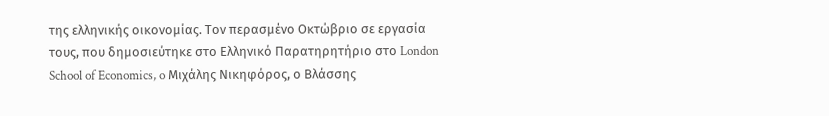της ελληνικής οικονομίας. Τον περασμένο Οκτώβριο σε εργασία τους, που δημοσιεύτηκε στο Ελληνικό Παρατηρητήριο στο London School of Economics, o Μιχάλης Νικηφόρος, ο Βλάσσης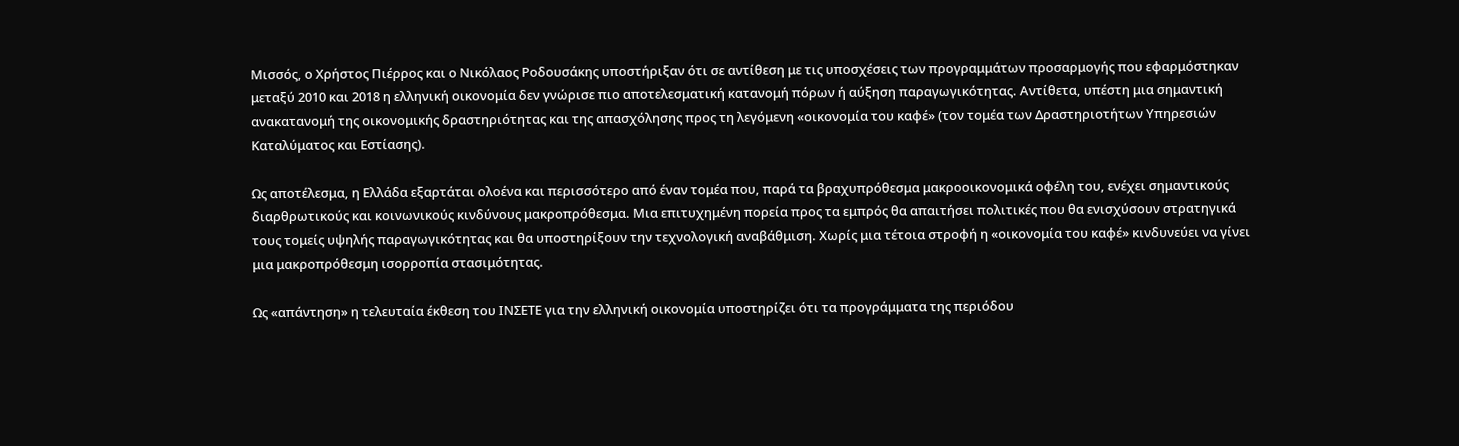Μισσός, ο Χρήστος Πιέρρος και ο Νικόλαος Ροδουσάκης υποστήριξαν ότι σε αντίθεση με τις υποσχέσεις των προγραμμάτων προσαρμογής που εφαρμόστηκαν μεταξύ 2010 και 2018 η ελληνική οικονομία δεν γνώρισε πιο αποτελεσματική κατανομή πόρων ή αύξηση παραγωγικότητας. Αντίθετα, υπέστη μια σημαντική ανακατανομή της οικονομικής δραστηριότητας και της απασχόλησης προς τη λεγόμενη «οικονομία του καφέ» (τον τομέα των Δραστηριοτήτων Υπηρεσιών Καταλύματος και Εστίασης).

Ως αποτέλεσμα, η Ελλάδα εξαρτάται ολοένα και περισσότερο από έναν τομέα που, παρά τα βραχυπρόθεσμα μακροοικονομικά οφέλη του, ενέχει σημαντικούς διαρθρωτικούς και κοινωνικούς κινδύνους μακροπρόθεσμα. Μια επιτυχημένη πορεία προς τα εμπρός θα απαιτήσει πολιτικές που θα ενισχύσουν στρατηγικά τους τομείς υψηλής παραγωγικότητας και θα υποστηρίξουν την τεχνολογική αναβάθμιση. Χωρίς μια τέτοια στροφή η «οικονομία του καφέ» κινδυνεύει να γίνει μια μακροπρόθεσμη ισορροπία στασιμότητας.

Ως «απάντηση» η τελευταία έκθεση του ΙΝΣΕΤΕ για την ελληνική οικονομία υποστηρίζει ότι τα προγράμματα της περιόδου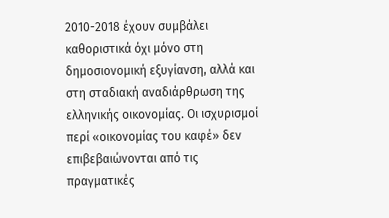2010-2018 έχουν συμβάλει καθοριστικά όχι μόνο στη δημοσιονομική εξυγίανση, αλλά και στη σταδιακή αναδιάρθρωση της ελληνικής οικονομίας. Οι ισχυρισμοί περί «οικονομίας του καφέ» δεν επιβεβαιώνονται από τις πραγματικές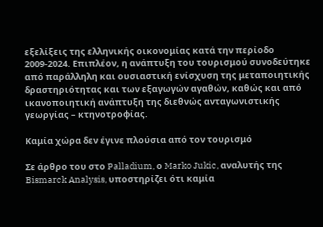εξελίξεις της ελληνικής οικονομίας κατά την περίοδο 2009-2024. Επιπλέον, η ανάπτυξη του τουρισμού συνοδεύτηκε από παράλληλη και ουσιαστική ενίσχυση της μεταποιητικής δραστηριότητας και των εξαγωγών αγαθών, καθώς και από ικανοποιητική ανάπτυξη της διεθνώς ανταγωνιστικής γεωργίας – κτηνοτροφίας.

Καμία χώρα δεν έγινε πλούσια από τον τουρισμό

Σε άρθρο του στο Palladium, ο Marko Jukic, αναλυτής της Bismarck Analysis, υποστηρίζει ότι καμία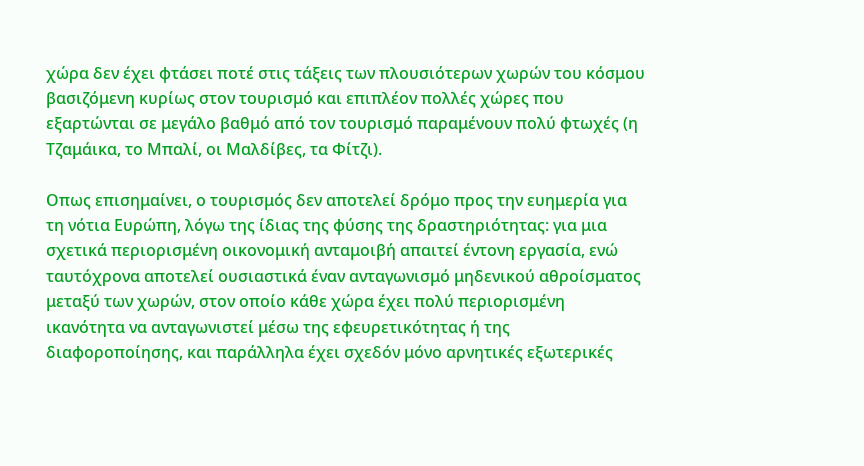χώρα δεν έχει φτάσει ποτέ στις τάξεις των πλουσιότερων χωρών του κόσμου βασιζόμενη κυρίως στον τουρισμό και επιπλέον πολλές χώρες που εξαρτώνται σε μεγάλο βαθμό από τον τουρισμό παραμένουν πολύ φτωχές (η Τζαμάικα, το Μπαλί, οι Μαλδίβες, τα Φίτζι).

Οπως επισημαίνει, ο τουρισμός δεν αποτελεί δρόμο προς την ευημερία για τη νότια Ευρώπη, λόγω της ίδιας της φύσης της δραστηριότητας: για μια σχετικά περιορισμένη οικονομική ανταμοιβή απαιτεί έντονη εργασία, ενώ ταυτόχρονα αποτελεί ουσιαστικά έναν ανταγωνισμό μηδενικού αθροίσματος μεταξύ των χωρών, στον οποίο κάθε χώρα έχει πολύ περιορισμένη ικανότητα να ανταγωνιστεί μέσω της εφευρετικότητας ή της διαφοροποίησης, και παράλληλα έχει σχεδόν μόνο αρνητικές εξωτερικές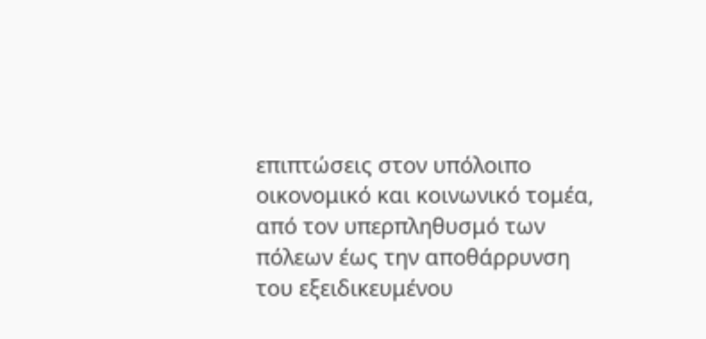επιπτώσεις στον υπόλοιπο οικονομικό και κοινωνικό τομέα, από τον υπερπληθυσμό των πόλεων έως την αποθάρρυνση του εξειδικευμένου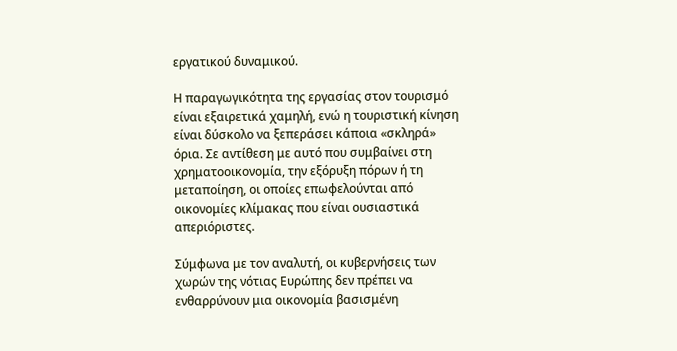εργατικού δυναμικού.

Η παραγωγικότητα της εργασίας στον τουρισμό είναι εξαιρετικά χαμηλή, ενώ η τουριστική κίνηση είναι δύσκολο να ξεπεράσει κάποια «σκληρά» όρια. Σε αντίθεση με αυτό που συμβαίνει στη χρηματοοικονομία, την εξόρυξη πόρων ή τη μεταποίηση, οι οποίες επωφελούνται από οικονομίες κλίμακας που είναι ουσιαστικά απεριόριστες.

Σύμφωνα με τον αναλυτή, οι κυβερνήσεις των χωρών της νότιας Ευρώπης δεν πρέπει να ενθαρρύνουν μια οικονομία βασισμένη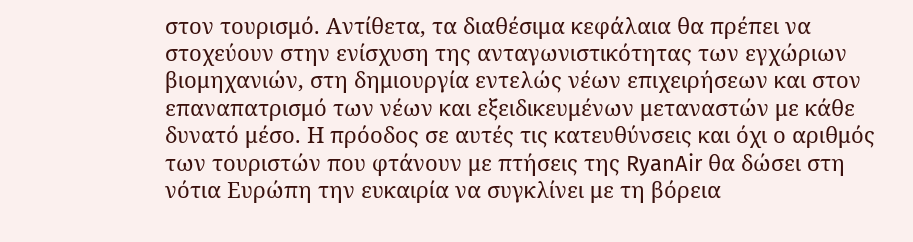στον τουρισμό. Αντίθετα, τα διαθέσιμα κεφάλαια θα πρέπει να στοχεύουν στην ενίσχυση της ανταγωνιστικότητας των εγχώριων βιομηχανιών, στη δημιουργία εντελώς νέων επιχειρήσεων και στον επαναπατρισμό των νέων και εξειδικευμένων μεταναστών με κάθε δυνατό μέσο. Η πρόοδος σε αυτές τις κατευθύνσεις και όχι ο αριθμός των τουριστών που φτάνουν με πτήσεις της RyanAir θα δώσει στη νότια Ευρώπη την ευκαιρία να συγκλίνει με τη βόρεια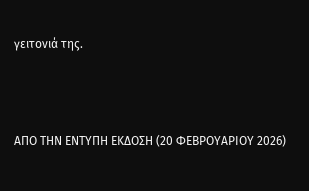γειτονιά της.



ΑΠΟ ΤΗΝ ΕΝΤΥΠΗ ΕΚΔΟΣΗ (20 ΦΕΒΡΟΥΑΡΙΟΥ 2026)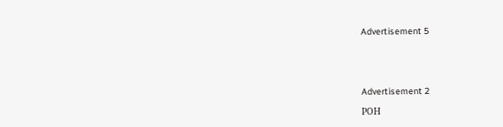Advertisement 5





Advertisement 2

ΡΟΗ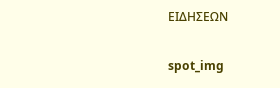ΕΙΔΗΣΕΩΝ

spot_img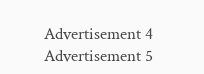Advertisement 4
Advertisement 5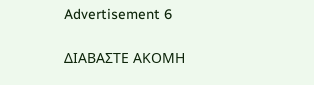Advertisement 6

ΔΙΑΒΑΣΤΕ ΑΚΟΜΗ